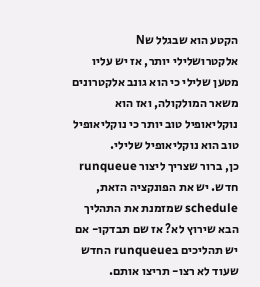הקטע הוא שבגלל שN אלקטרושלילי יותר, אז יש עליו מטען שלילי כי הוא גונב אלקטרונים משאר המולקולה, ואז הוא נוקליאופיל טוב יותר כי נוקליאופיל טוב הוא נוקליאופיל שלילי.
כן, ברור שצריך ליצור runqueue חדש. יש את הפונקציה הזאת, schedule שמזמנת את התהליך הבא שירוץ לא? אז שם תבדקו- אם יש תהליכים בrunqueue החדש שעוד לא רצו- תריצו אותם.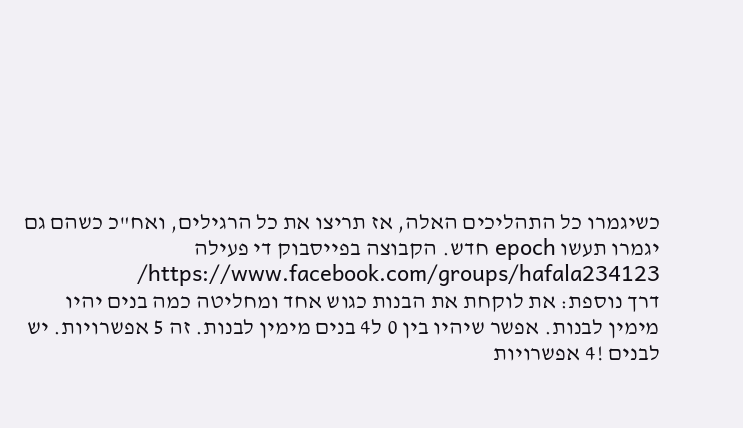כשיגמרו כל התהליכים האלה, אז תריצו את כל הרגילים, ואח"כ כשהם גם יגמרו תעשו epoch חדש. הקבוצה בפייסבוק די פעילה https://www.facebook.com/groups/hafala234123/
דרך נוספת: את לוקחת את הבנות כגוש אחד ומחליטה כמה בנים יהיו מימין לבנות. אפשר שיהיו בין 0 ל4 בנים מימין לבנות. זה 5 אפשרויות. יש לבנים !4 אפשרויות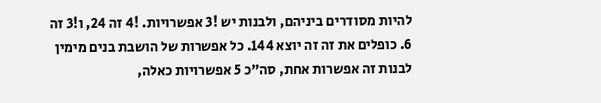להיות מסודרים ביניהם, ולבנות יש !3 אפשרויות. !4 זה 24, ו!3 זה 6. כופלים את זה זה יוצא 144. כל אפשרות של הושבת בנים מימין לבנות זה אפשרות אחת, סה"כ 5 אפשרויות כאלה,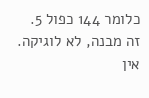כלומר 144 כפול 5.
זה מבנה, לא לוגיקה. אין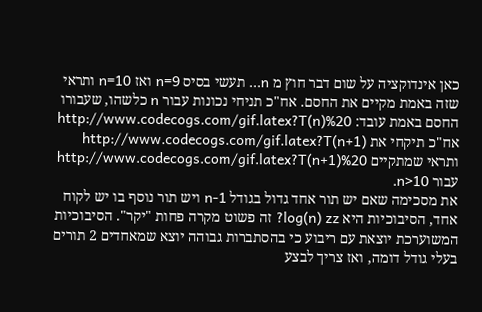כאן אינדוקציה על שום דבר חוץ מ n... תעשי בסיס n=9 ואז n=10 ותראי שזה באמת מקיים את החסם. אח"כ תניחי נכונות עבור n כלשהו, שעבורו החסם באמת עובד: http://www.codecogs.com/gif.latex?T(n)%20 אח"כ תיקחי את http://www.codecogs.com/gif.latex?T(n+1) ותראי שמתקיים http://www.codecogs.com/gif.latex?T(n+1)%20 עבור n>10.
את מסכימה שאם יש תור אחד גדול בגודל n-1 ויש תור נוסף בו יש לקוח אחד, הסיבוכיות היא log(n) zz? זה פשוט מקרה פחות "יקר". הסיבוכיות המשוערכת יוצאת עם ריבוע כי בהסתברות גבוהה יוצא שמאחדים 2 תורים בעלי גודל דומה, ואז צריך לבצע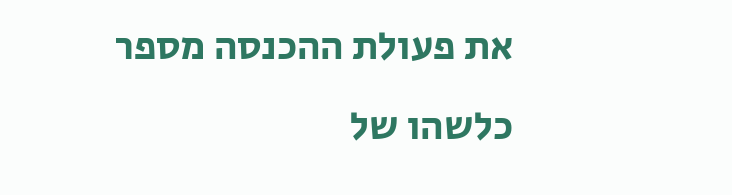את פעולת ההכנסה מספר כלשהו של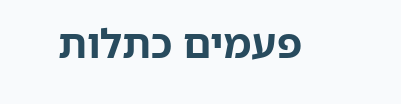פעמים כתלות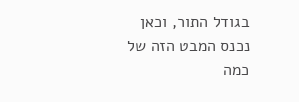בגודל התור, וכאן נכנס המבט הזה של כמה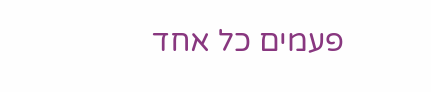פעמים כל אחד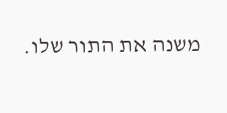משנה את התור שלו.